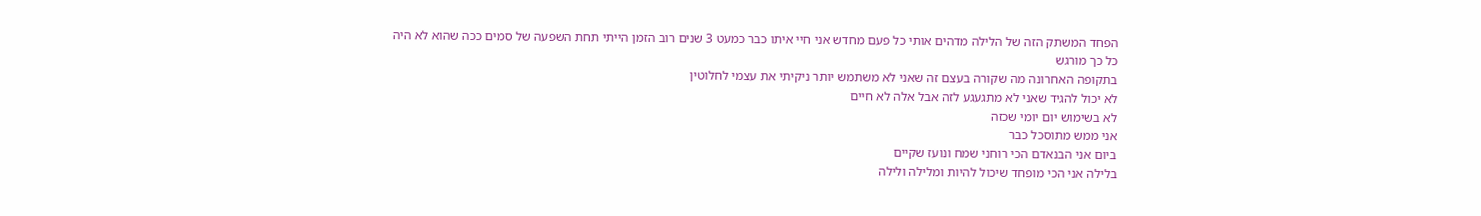הפחד המשתק הזה של הלילה מדהים אותי כל פעם מחדש אני חיי איתו כבר כמעט 3 שנים רוב הזמן הייתי תחת השפעה של סמים ככה שהוא לא היה כל כך מורגש
בתקופה האחרונה מה שקורה בעצם זה שאני לא משתמש יותר ניקיתי את עצמי לחלוטין
לא יכול להגיד שאני לא מתגעגע לזה אבל אלה לא חיים
לא בשימוש יום יומי שכזה
אני ממש מתוסכל כבר
ביום אני הבנאדם הכי רוחני שמח ונועז שקיים
בלילה אני הכי מופחד שיכול להיות ומלילה ולילה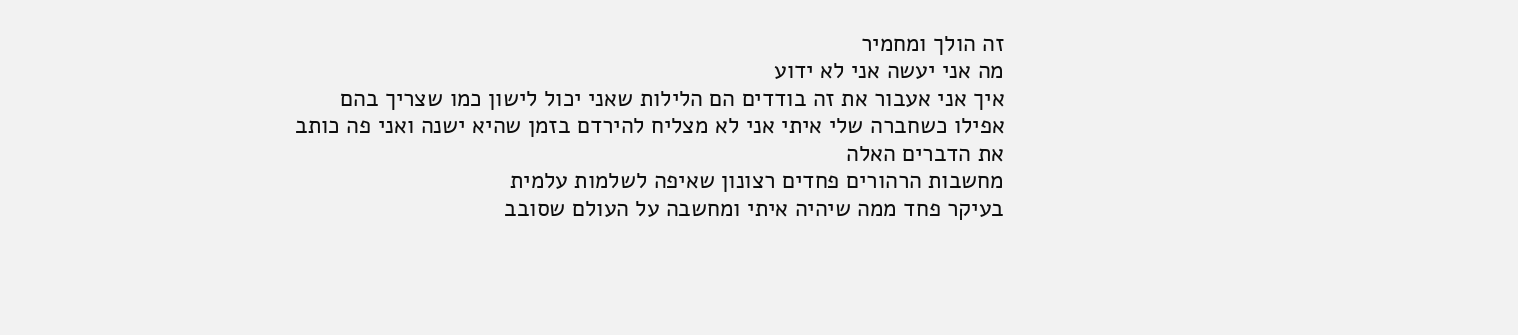זה הולך ומחמיר
מה אני יעשה אני לא ידוע
איך אני אעבור את זה בודדים הם הלילות שאני יכול לישון כמו שצריך בהם
אפילו כשחברה שלי איתי אני לא מצליח להירדם בזמן שהיא ישנה ואני פה כותב את הדברים האלה
מחשבות הרהורים פחדים רצונון שאיפה לשלמות עלמית
בעיקר פחד ממה שיהיה איתי ומחשבה על העולם שסובב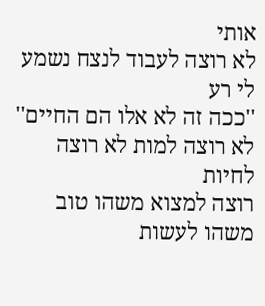אותי
לא רוצה לעבוד לנצח נשמע לי רע
''ככה זה לא אלו הם החיים''
לא רוצה למות לא רוצה לחיות
רוצה למצוא משהו טוב משהו לעשות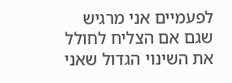לפעמיים אני מרגיש שגם אם הצליח לחולל את השינוי הגדול שאני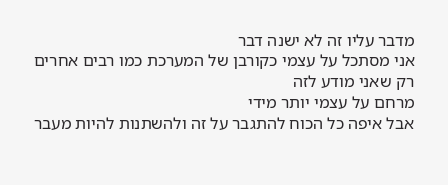מדבר עליו זה לא ישנה דבר
אני מסתכל על עצמי כקורבן של המערכת כמו רבים אחרים
רק שאני מודע לזה
מרחם על עצמי יותר מידי
אבל איפה כל הכוח להתגבר על זה ולהשתנות להיות מעבר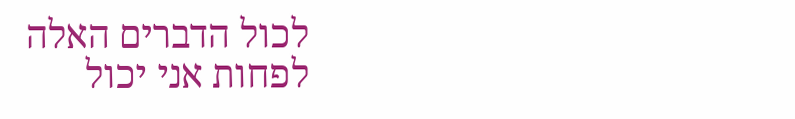לכול הדברים האלה
לפחות אני יכול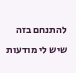להתנחם בזה שיש לי מודעות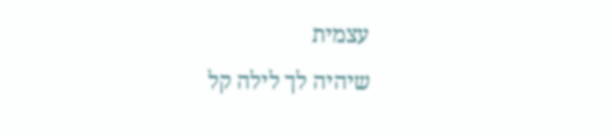עצמית
שיהיה לך לילה קל